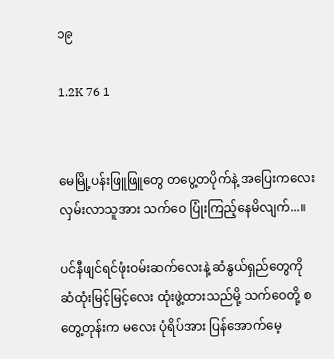၁၉

1.2K 76 1


မေမြို့ပန်းဖြူဖြူတွေ တပွေ့တပိုက်နဲ့ အပြေး‌ကလေး လှမ်းလာသူအား သက်ဝေ ပြုံးကြည့်နေမိလျက်...။

ပင်နီဖျင်ရင်ဖုံးဝမ်းဆက်လေးနဲ့ ဆံနွယ်ရှည်တွေကို ဆံထုံးမြင့်မြင့်လေး ထုံးဖွဲ့ထားသည်မို့ သက်ဝေတို့ စတွေ့တုန်းက မလေး ပုံရိပ်အား ပြန်အောက်မေ့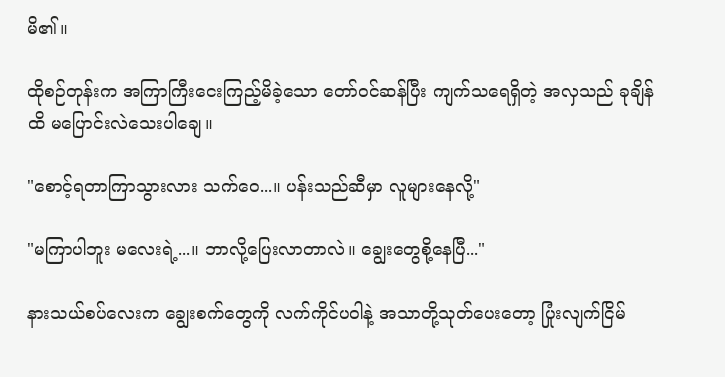မိ၏။

ထိုစဉ်တုန်းက အကြာကြီးငေးကြည့်မိခဲ့သော တော်ဝင်ဆန်ပြီး ကျက်သရေရှိတဲ့ အလှသည် ခုချိန်ထိ မပြောင်းလဲသေးပါချေ။

"စောင့်ရတာကြာသွားလား သက်ဝေ...။ ပန်းသည်ဆီမှာ လူများနေလို့"

"မကြာပါဘူး မလေးရဲ့...။ ဘာလို့ပြေးလာတာလဲ။ ချွေးတွေစို့နေပြီ..."

နားသယ်စပ်လေးက ချွေးစက်တွေကို လက်ကိုင်ပဝါနဲ့ အသာတို့သုတ်ပေးတော့ ပြုံးလျက်ငြိမ်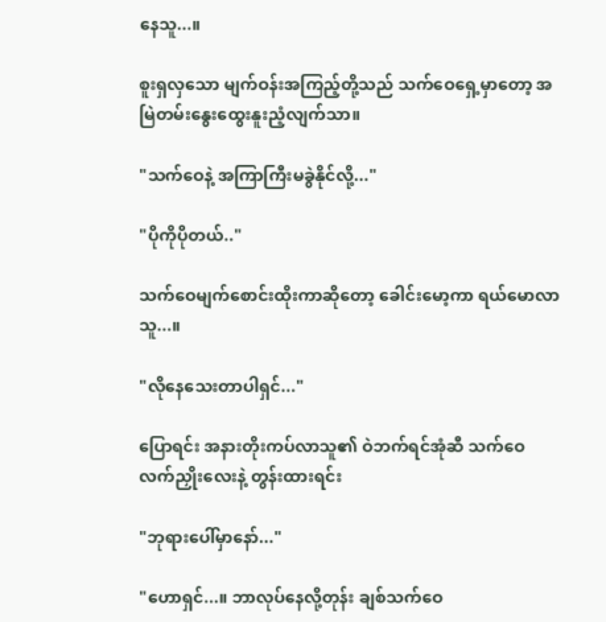နေသူ...။

စူးရှလှသော မျက်ဝန်းအကြည့်တို့သည် သက်ဝေရှေ့မှာတော့ အမြဲတမ်းနွေးထွေးနူးညံ့လျက်သာ။

"သက်ဝေနဲ့ အကြာကြီးမခွဲနိုင်လို့..."

"ပိုကိုပိုတယ်.."

သက်ဝေမျက်စောင်းထိုးကာဆိုတော့ ခေါင်းမော့ကာ ရယ်မောလာသူ...။

"လိုနေသေးတာပါရှင်..."

ပြောရင်း အနားတိုးကပ်လာသူ၏ ဝဲဘက်ရင်အုံဆီ သက်ဝေ လက်ညှိုးလေးနဲ့ တွန်းထားရင်း

"ဘုရားပေါ်မှာနော်..."

"ဟောရှင်...။ ဘာလုပ်နေလို့တုန်း ချစ်သက်ဝေ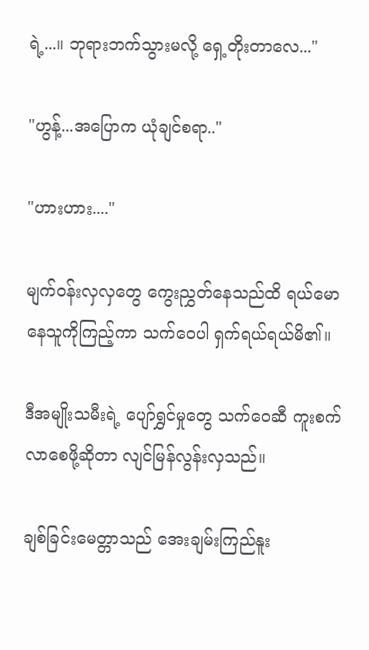ရဲ့...။ ဘုရားဘက်သွားမလို့ ရှေ့တိုးတာလေ..."

"ဟွန့်...အပြောက ယုံချင်စရာ.."

"ဟားဟား...."

မျက်ဝန်းလှလှတွေ ကွေးညွှတ်နေသည်ထိ ရယ်မောနေသူကိုကြည့်ကာ သက်ဝေပါ ရှက်ရယ်ရယ်မိ၏။

ဒီအမျိုးသမီးရဲ့ ပျော်ရွှင်မှုတွေ သက်ဝေဆီ ကူးစက်လာစေဖို့ဆိုတာ လျင်မြန်လွန်းလှသည်။

ချစ်ခြင်းမေတ္တာသည် အေးချမ်းကြည်နူး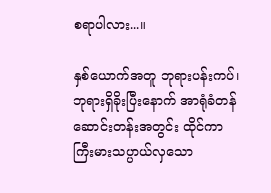စရာပါလား...။

နှစ်ယောက်အတူ ဘုရားပန်းကပ်၊ ဘုရားရှိခိုးပြီးနောက် အာရုံခံတန်ဆောင်းတန်းအတွင်း ထိုင်ကာ  ကြီးမားသပ္ပာယ်လှသော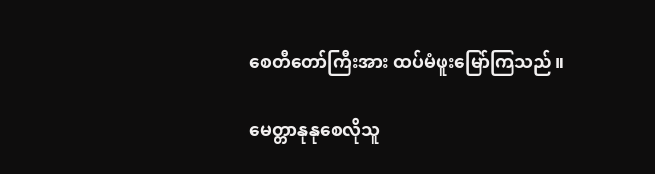စေတီတော်ကြီးအား ထပ်မံဖူးမြော်ကြသည်။

မေတ္တာနုနုစေလိုသူ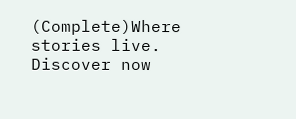(Complete)Where stories live. Discover now